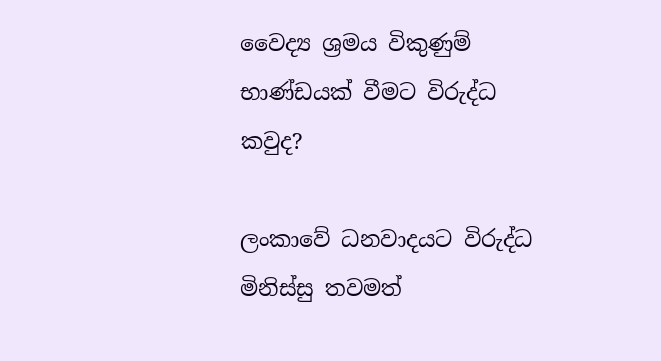වෛද්‍ය ශ්‍රමය විකුණුම් භාණ්ඩයක් වීමට විරුද්ධ කවුද?

ලංකාවේ ධනවාදයට විරුද්ධ මිනිස්සු තවමත්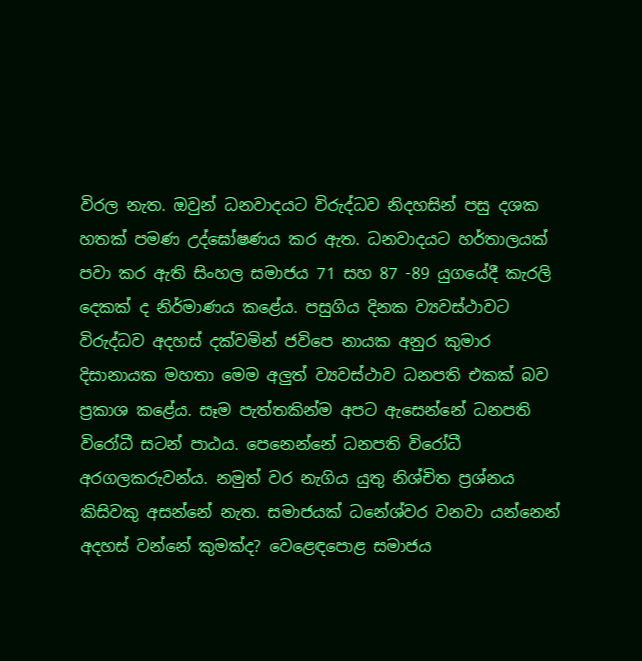විරල නැත. ඔවුන් ධනවාදයට විරුද්ධව නිදහසින් පසු දශක හතක් පමණ උද්ඝෝෂණය කර ඇත. ධනවාදයට හර්තාලයක් පවා කර ඇති සිංහල සමාජය 71 සහ 87 -89 යුගයේදී කැරලි දෙකක් ද නිර්මාණය කළේය. පසුගිය දිනක ව්‍යවස්ථාවට විරුද්ධව අදහස් දක්වමින් ජවිපෙ නායක අනුර කුමාර දිසානායක මහතා මෙම අලුත් ව්‍යවස්ථාව ධනපති එකක් බව ප්‍රකාශ කළේය. සෑම පැත්තකින්ම අපට ඇසෙන්නේ ධනපති විරෝධී සටන් පාඨය. පෙනෙන්නේ ධනපති විරෝධී අරගලකරුවන්ය. නමුත් වර නැගිය යුතු නිශ්චිත ප්‍රශ්නය කිසිවකු අසන්නේ නැත. සමාජයක් ධනේශ්වර වනවා යන්නෙන් අදහස් වන්නේ කුමක්ද? වෙළෙඳපොළ සමාජය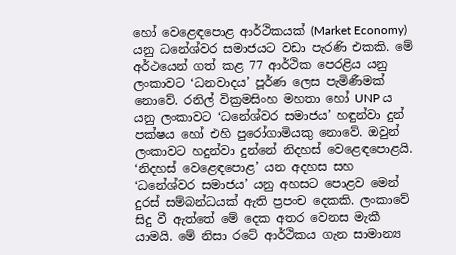හෝ වෙළෙඳපොළ ආර්ථිකයක් (Market Economy) යනු ධනේශ්වර සමාජයට වඩා පැරණි එකකි. මේ අර්ථයෙන් ගත් කළ 77 ආර්ථික පෙරළිය යනු ලංකාවට ‘ධනවාදය’ පූර්ණ ලෙස පැමිණීමක් නොවේ. රනිල් වික්‍රමසිංහ මහතා හෝ UNP ය යනු ලංකාවට ‘ධනේශ්වර සමාජය’ හඳුන්වා දුන් පක්ෂය හෝ එහි පුරෝගාමියකු නොවේ. ඔවුන් ලංකාවට හදුන්වා දුන්නේ නිදහස් වෙළෙඳපොළයි. ‘නිදහස් වෙළෙඳපොළ’ යන අදහස සහ ‘ධනේශ්වර සමාජය’ යනු අහසට පොළව මෙන් දුරස් සම්බන්ධයක් ඇති ප්‍රපංච දෙකකි. ලංකාවේ සිදු වී ඇත්තේ මේ දෙක අතර වෙනස මැකී යාමයි. මේ නිසා රටේ ආර්ථිකය ගැන සාමාන්‍ය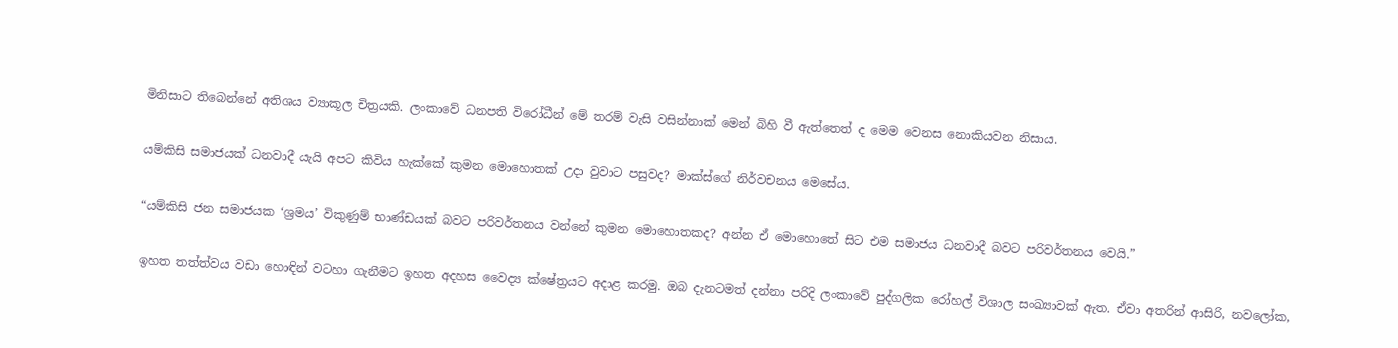මිනිසාට තිබෙන්නේ අතිශය ව්‍යාකූල චිත්‍රයකි. ලංකාවේ ධනපති විරෝධීන් මේ තරම් වැසි වසින්නාක් මෙන් බිහි වී ඇත්තෙත් ද මෙම වෙනස නොකියවන නිසාය.

යම්කිසි සමාජයක් ධනවාදී යැයි අපට කිවිය හැක්කේ කුමන මොහොතක් උදා වුවාට පසුවද? මාක්ස්ගේ නිර්වචනය මෙසේය.

“යම්කිසි ජන සමාජයක ‘ශ්‍රමය’ විකුණුම් භාණ්ඩයක් බවට පරිවර්තනය වන්නේ කුමන මොහොතකද? අන්න ඒ මොහොතේ සිට එම සමාජය ධනවාදී බවට පරිවර්තනය වෙයි.”

ඉහත තත්ත්වය වඩා හොඳින් වටහා ගැනීමට ඉහත අදහස වෛද්‍ය ක්ෂේත්‍රයට අදාළ කරමු. ඔබ දැනටමත් දන්නා පරිදි ලංකාවේ පුද්ගලික රෝහල් විශාල සංඛ්‍යාවක් ඇත. ඒවා අතරින් ආසිරි, නවලෝක,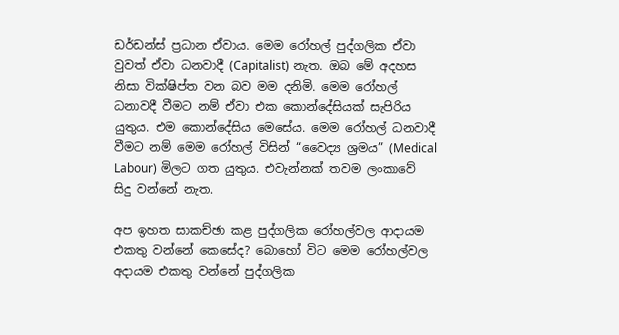ඩර්ඩන්ස් ප්‍රධාන ඒවාය. මෙම රෝහල් පුද්ගලික ඒවා වුවත් ඒවා ධනවාදී (Capitalist) නැත. ඔබ මේ අදහස නිසා වික්ෂිප්ත වන බව මම දනිමි. මෙම රෝහල් ධනාවදී වීමට නම් ඒවා එක කොන්දේසියක් සැපිරිය යුතුය. එම කොන්දේසිය මෙසේය. මෙම රෝහල් ධනවාදී වීමට නම් මෙම රෝහල් විසින් “වෛද්‍ය ශ්‍රමය” (Medical Labour) මිලට ගත යුතුය. එවැන්නක් තවම ලංකාවේ සිදු වන්නේ නැත.

අප ඉහත සාකච්ඡා කළ පුද්ගලික රෝහල්වල ආදායම එකතු වන්නේ කෙසේද? බොහෝ විට මෙම රෝහල්වල අදායම එකතු වන්නේ පුද්ගලික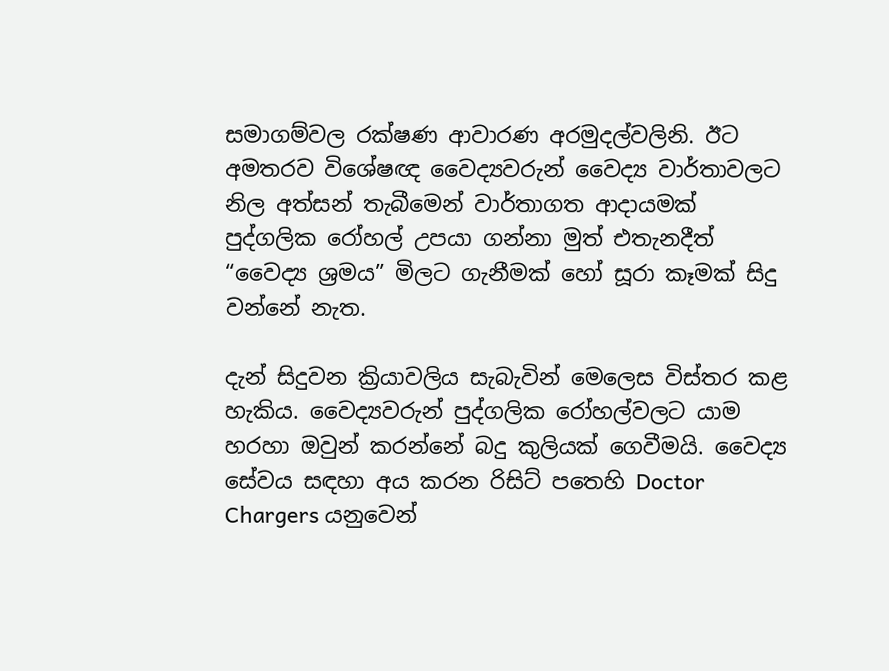සමාගම්වල රක්ෂණ ආවාරණ අරමුදල්වලිනි. ඊට අමතරව විශේෂඥ වෛද්‍යවරුන් වෛද්‍ය වාර්තාවලට නිල අත්සන් තැබීමෙන් වාර්තාගත ආදායමක් පුද්ගලික රෝහල් උපයා ගන්නා මුත් එතැනදීත් “වෛද්‍ය ශ්‍රමය” මිලට ගැනීමක් හෝ සූරා කෑමක් සිදු වන්නේ නැත.

දැන් සිදුවන ක්‍රියාවලිය සැබැවින් මෙලෙස විස්තර කළ හැකිය. වෛද්‍යවරුන් පුද්ගලික රෝහල්වලට යාම හරහා ඔවුන් කරන්නේ බදු කුලියක් ගෙවීමයි. වෛද්‍ය සේවය සඳහා අය කරන රිසිට් පතෙහි Doctor Chargers යනුවෙන්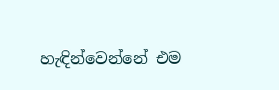හැඳින්වෙන්නේ එම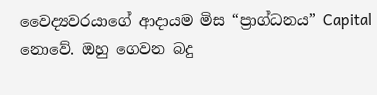වෛද්‍යවරයාගේ ආදායම මිස “ප්‍රාග්ධනය” Capital නොවේ. ඔහු ගෙවන බදු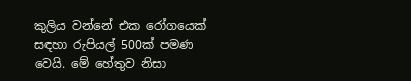කුලිය වන්නේ එක රෝගයෙක් සඳහා රුපියල් 500ක් පමණ වෙයි. මේ හේතුව නිසා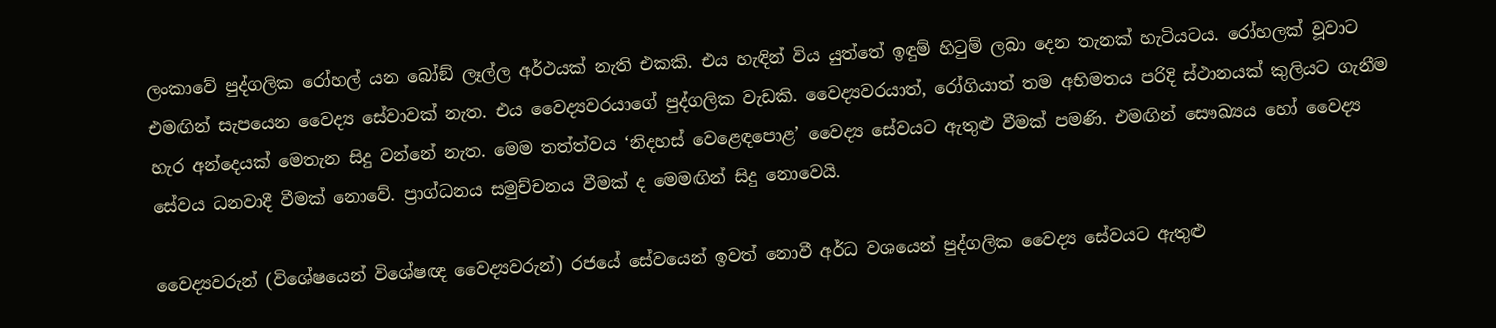ලංකාවේ පුද්ගලික රෝහල් යන බෝඞ් ලෑල්ල අර්ථයක් නැති එකකි. එය හැඳින් විය යුත්තේ ඉඳුම් හිටුම් ලබා දෙන තැනක් හැටියටය. රෝහලක් වූවාට එමඟින් සැපයෙන වෛද්‍ය සේවාවක් නැත. එය වෛද්‍යවරයාගේ පුද්ගලික වැඩකි. වෛද්‍යවරයාත්, රෝගියාත් තම අභිමතය පරිදි ස්ථානයක් කුලියට ගැනීම හැර අන්දෙයක් මෙතැන සිදු වන්නේ නැත. මෙම තත්ත්වය ‘නිදහස් වෙළෙඳපොළ’ වෛද්‍ය සේවයට ඇතුළු වීමක් පමණි. එමඟින් සෞඛ්‍යය හෝ වෛද්‍ය සේවය ධනවාදී වීමක් නොවේ. ප්‍රාග්ධනය සමුච්චනය වීමක් ද මෙමඟින් සිදු නොවෙයි.

වෛද්‍යවරුන් (විශේෂයෙන් විශේෂඥ වෛද්‍යවරුන්) රජයේ සේවයෙන් ඉවත් නොවී අර්ධ වශයෙන් පුද්ගලික වෛද්‍ය සේවයට ඇතුළු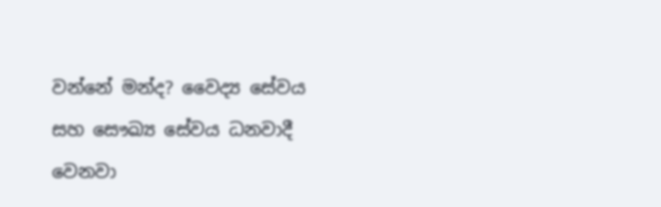වන්නේ මන්ද? වෛද්‍ය සේවය සහ සෞඛ්‍ය සේවය ධනවාදී වෙනවා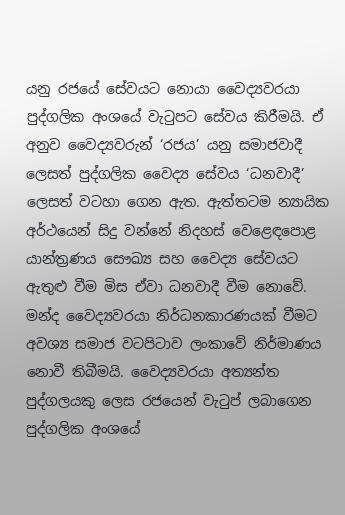යනු රජයේ සේවයට නොයා වෛද්‍යවරයා පුද්ගලික අංශයේ වැටුපට සේවය කිරීමයි. ඒ අනුව වෛද්‍යවරුන් ‘රජය’ යනු සමාජවාදී ලෙසත් පුද්ගලික වෛද්‍ය සේවය ‘ධනවාදී’ ලෙසත් වටහා ගෙන ඇත. ඇත්තටම න්‍යායික අර්ථයෙන් සිදු වන්නේ නිදහස් වෙළෙඳපොළ යාන්ත්‍රණය සෞඛ්‍ය සහ වෛද්‍ය සේවයට ඇතුළු වීම මිස ඒවා ධනවාදී වීම නොවේ. මන්ද වෛද්‍යවරයා නිර්ධනකාරණයක් වීමට අවශ්‍ය සමාජ වටපිටාව ලංකාවේ නිර්මාණය නොවී තිබීමයි. වෛද්‍යවරයා අත්‍යන්ත පුද්ගලයකු ලෙස රජයෙන් වැටුප් ලබාගෙන පුද්ගලික අංශයේ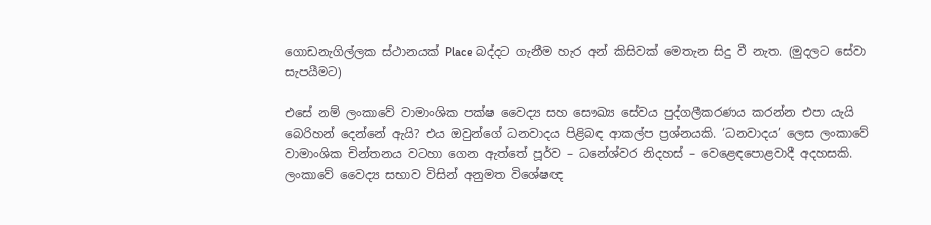ගොඩනැගිල්ලක ස්ථානයක් Place බද්දට ගැනීම හැර අන් කිසිවක් මෙතැන සිදු වී නැත. (මුදලට සේවා සැපයීමට)

එසේ නම් ලංකාවේ වාමාංශික පක්ෂ වෛද්‍ය සහ සෞඛ්‍ය සේවය පුද්ගලීකරණය කරන්න එපා යැයි බෙරිහන් දෙන්නේ ඇයි? එය ඔවුන්ගේ ධනවාදය පිළිබඳ ආකල්ප ප්‍රශ්නයකි. ‘ධනවාදය’ ලෙස ලංකාවේ වාමාංශික චින්තනය වටහා ගෙන ඇත්තේ පූර්ව – ධනේශ්වර නිදහස් – වෙළෙඳපොළවාදී අදහසකි. ලංකාවේ වෛද්‍ය සභාව විසින් අනුමත විශේෂඥ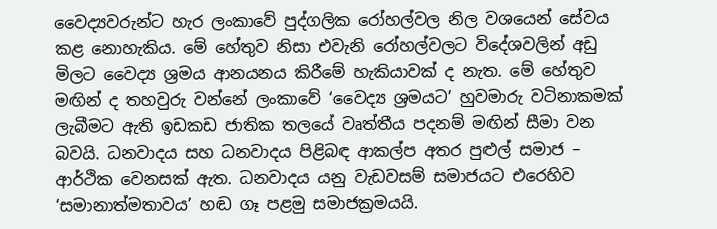වෛද්‍යවරුන්ට හැර ලංකාවේ පුද්ගලික රෝහල්වල නිල වශයෙන් සේවය කළ නොහැකිය. මේ හේතුව නිසා එවැනි රෝහල්වලට විදේශවලින් අඩු මිලට වෛද්‍ය ශ්‍රමය ආනයනය කිරීමේ හැකියාවක් ද නැත. මේ හේතුව මඟින් ද තහවුරු වන්නේ ලංකාවේ ‘වෛද්‍ය ශ්‍රමයට’ හුවමාරු වටිනාකමක් ලැබීමට ඇති ඉඩකඩ ජාතික තලයේ වෘත්තීය පදනම් මඟින් සීමා වන බවයි. ධනවාදය සහ ධනවාදය පිළිබඳ ආකල්ප අතර පුළුල් සමාජ – ආර්ථික වෙනසක් ඇත. ධනවාදය යනු වැඩවසම් සමාජයට එරෙහිව ‘සමානාත්මතාවය’ හඬ ගෑ පළමු සමාජක්‍රමයයි.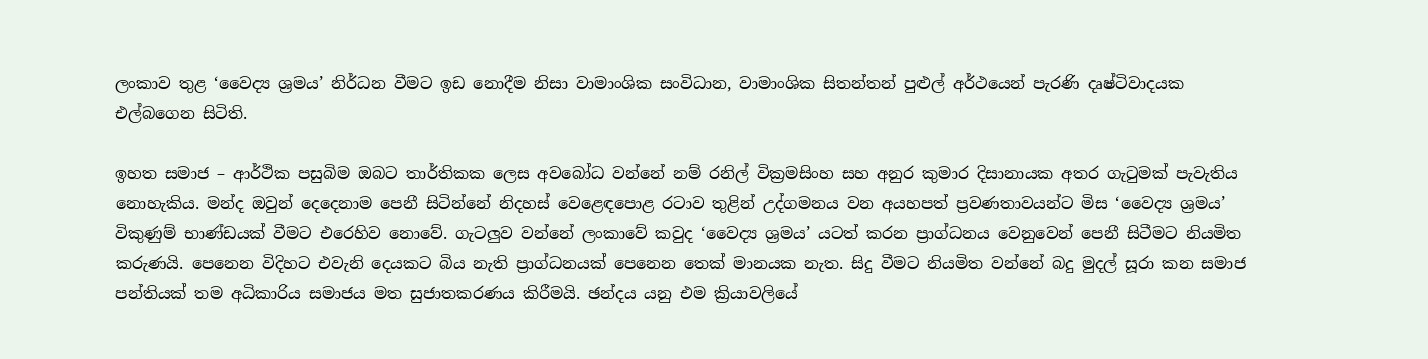ලංකාව තුළ ‘වෛද්‍ය ශ්‍රමය’ නිර්ධන වීමට ඉඩ නොදීම නිසා වාමාංශික සංවිධාන, වාමාංශික සිතන්තන් පුළුල් අර්ථයෙන් පැරණි දෘෂ්ටිවාදයක එල්බගෙන සිටිති.

ඉහත සමාජ – ආර්ථික පසුබිම ඔබට තාර්තිකක ලෙස අවබෝධ වන්නේ නම් රනිල් වික්‍රමසිංහ සහ අනුර කුමාර දිසානායක අතර ගැටුමක් පැවැතිය නොහැකිය. මන්ද ඔවුන් දෙදෙනාම පෙනී සිටින්නේ නිදහස් වෙළෙඳපොළ රටාව තුළින් උද්ගමනය වන අයහපත් ප්‍රවණතාවයන්ට මිස ‘වෛද්‍ය ශ්‍රමය’ විකුණුම් භාණ්ඩයක් වීමට එරෙහිව නොවේ. ගැටලුව වන්නේ ලංකාවේ කවුද ‘වෛද්‍ය ශ්‍රමය’ යටත් කරන ප්‍රාග්ධනය වෙනුවෙන් පෙනී සිටීමට නියමිත කරුණයි. පෙනෙන විදිහට එවැනි දෙයකට බිය නැති ප්‍රාග්ධනයක් පෙනෙන තෙක් මානයක නැත. සිදු වීමට නියමිත වන්නේ බදු මුදල් සූරා කන සමාජ පන්තියක් තම අධිකාරිය සමාජය මත සුජාතකරණය කිරීමයි. ඡන්දය යනු එම ක්‍රියාවලියේ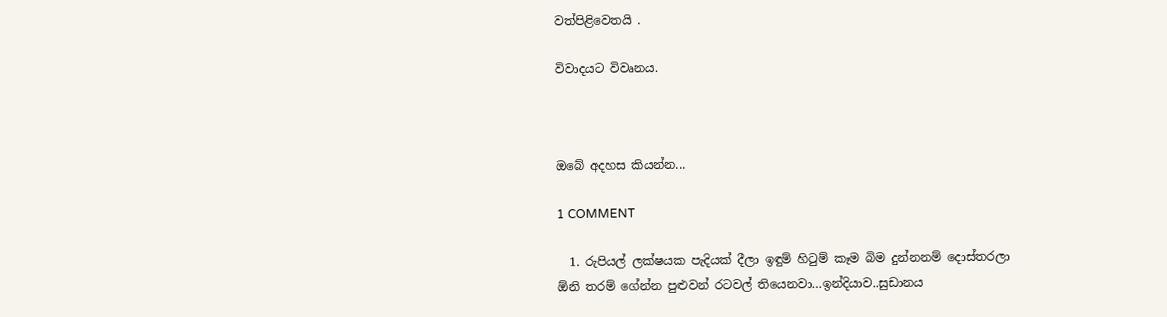වත්පිළිවෙතයි .

විවාදයට විවෘනය.



ඔබේ අදහස කියන්න...

1 COMMENT

  1. රුපියල් ලක්ෂයක පැදියක් දීලා ඉඳුම් හිටුම් කෑම බිම දුන්නනම් දොස්තරලා ඕනි තරම් ගේන්න පුළුවන් රටවල් තියෙනවා…ඉන්දියාව..සුඩානය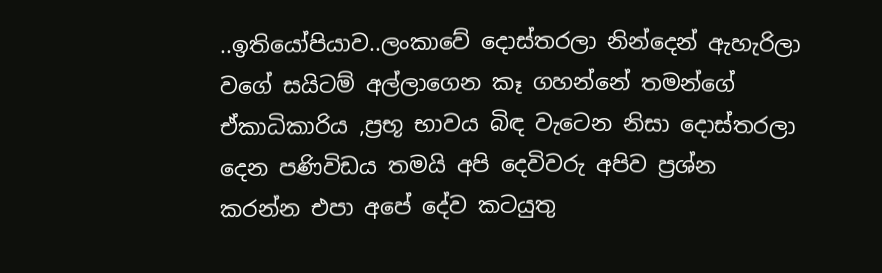..ඉතියෝපියාව..ලංකාවේ දොස්තරලා නින්දෙන් ඇහැරිලා වගේ සයිටම් අල්ලාගෙන කෑ ගහන්නේ තමන්ගේ ඒකාධිකාරිය ,ප්‍රභූ භාවය බිඳ වැටෙන නිසා දොස්තරලා දෙන පණිවිඩය තමයි අපි දෙවිවරු අපිව ප්‍රශ්න කරන්න එපා අපේ දේව කටයුතු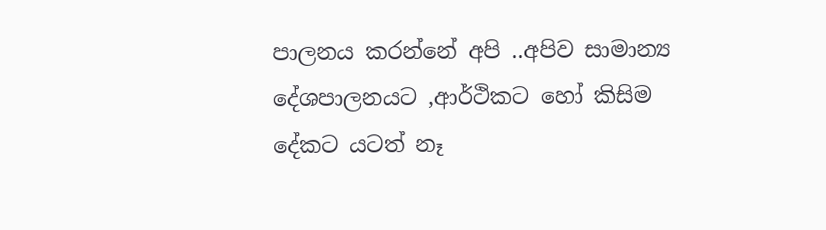පාලනය කරන්නේ අපි ..අපිව සාමාන්‍ය දේශපාලනයට ,ආර්ථිකට හෝ කිසිම දේකට යටත් නෑ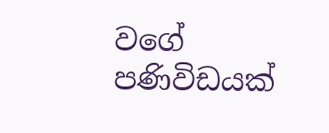වගේ පණිවිඩයක්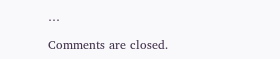…

Comments are closed.